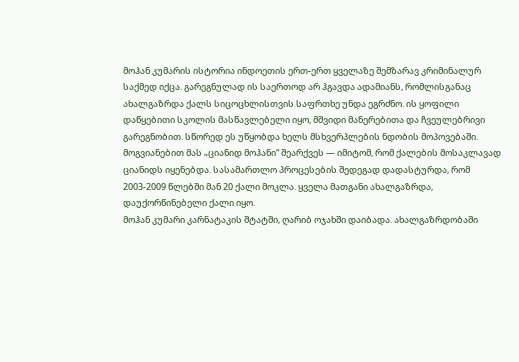მოჰან კუმარის ისტორია ინდოეთის ერთ-ერთ ყველაზე შემზარავ კრიმინალურ საქმედ იქცა. გარეგნულად ის საერთოდ არ ჰგავდა ადამიანს, რომლისგანაც ახალგაზრდა ქალს სიცოცხლისთვის საფრთხე უნდა ეგრძნო. ის ყოფილი დაწყებითი სკოლის მასწავლებელი იყო, მშვიდი მანერებითა და ჩვეულებრივი გარეგნობით. სწორედ ეს უწყობდა ხელს მსხვერპლების ნდობის მოპოვებაში.
მოგვიანებით მას „ციანიდ მოჰანი“ შეარქვეს — იმიტომ, რომ ქალების მოსაკლავად ციანიდს იყენებდა. სასამართლო პროცესების შედეგად დადასტურდა, რომ 2003-2009 წლებში მან 20 ქალი მოკლა. ყველა მათგანი ახალგაზრდა, დაუქორწინებელი ქალი იყო.
მოჰან კუმარი კარნატაკის შტატში, ღარიბ ოჯახში დაიბადა. ახალგაზრდობაში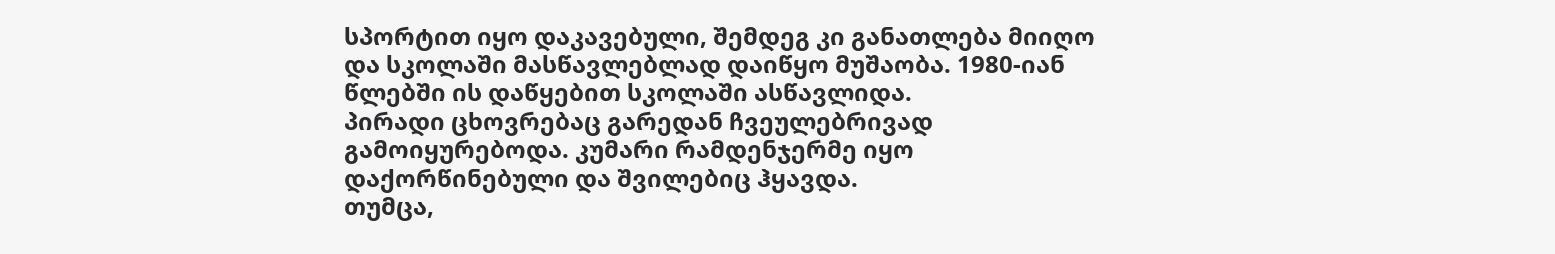სპორტით იყო დაკავებული, შემდეგ კი განათლება მიიღო და სკოლაში მასწავლებლად დაიწყო მუშაობა. 1980-იან წლებში ის დაწყებით სკოლაში ასწავლიდა.
პირადი ცხოვრებაც გარედან ჩვეულებრივად გამოიყურებოდა. კუმარი რამდენჯერმე იყო დაქორწინებული და შვილებიც ჰყავდა.
თუმცა,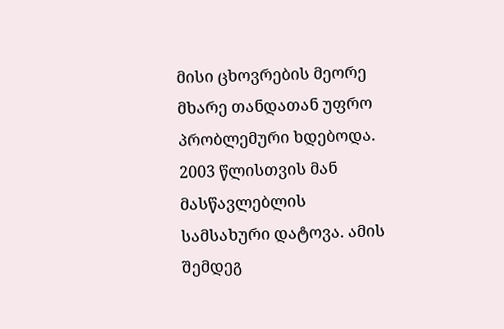მისი ცხოვრების მეორე მხარე თანდათან უფრო პრობლემური ხდებოდა.
2003 წლისთვის მან მასწავლებლის სამსახური დატოვა. ამის შემდეგ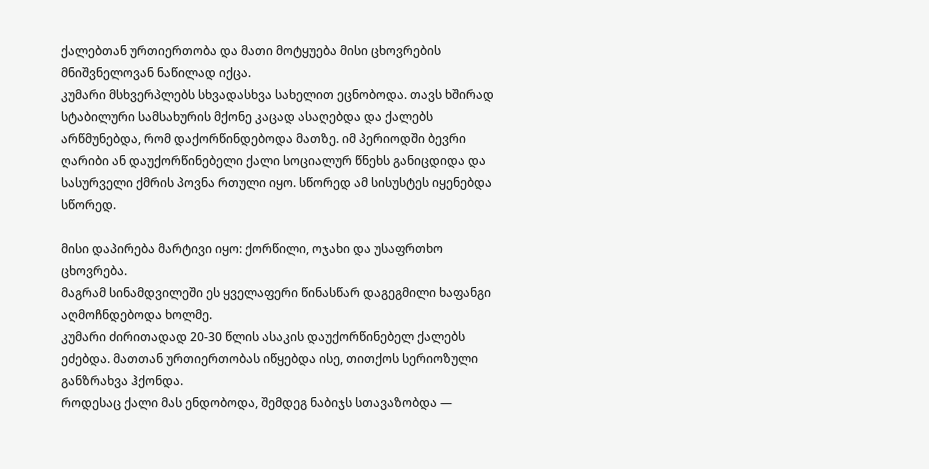ქალებთან ურთიერთობა და მათი მოტყუება მისი ცხოვრების მნიშვნელოვან ნაწილად იქცა.
კუმარი მსხვერპლებს სხვადასხვა სახელით ეცნობოდა. თავს ხშირად სტაბილური სამსახურის მქონე კაცად ასაღებდა და ქალებს არწმუნებდა, რომ დაქორწინდებოდა მათზე. იმ პერიოდში ბევრი ღარიბი ან დაუქორწინებელი ქალი სოციალურ წნეხს განიცდიდა და სასურველი ქმრის პოვნა რთული იყო. სწორედ ამ სისუსტეს იყენებდა სწორედ.

მისი დაპირება მარტივი იყო: ქორწილი, ოჯახი და უსაფრთხო ცხოვრება.
მაგრამ სინამდვილეში ეს ყველაფერი წინასწარ დაგეგმილი ხაფანგი აღმოჩნდებოდა ხოლმე.
კუმარი ძირითადად 20-30 წლის ასაკის დაუქორწინებელ ქალებს ეძებდა. მათთან ურთიერთობას იწყებდა ისე, თითქოს სერიოზული განზრახვა ჰქონდა.
როდესაც ქალი მას ენდობოდა, შემდეგ ნაბიჯს სთავაზობდა —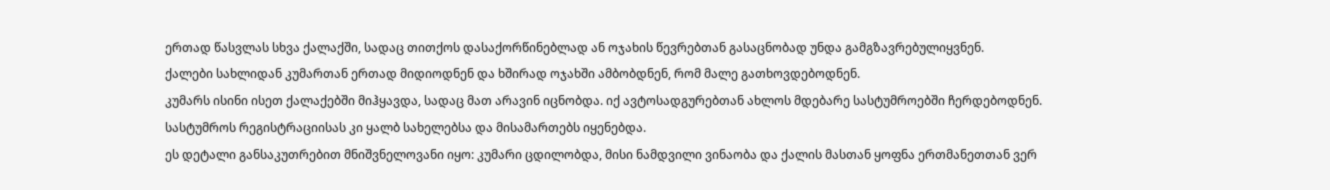ერთად წასვლას სხვა ქალაქში, სადაც თითქოს დასაქორწინებლად ან ოჯახის წევრებთან გასაცნობად უნდა გამგზავრებულიყვნენ.
ქალები სახლიდან კუმართან ერთად მიდიოდნენ და ხშირად ოჯახში ამბობდნენ, რომ მალე გათხოვდებოდნენ.
კუმარს ისინი ისეთ ქალაქებში მიჰყავდა, სადაც მათ არავინ იცნობდა. იქ ავტოსადგურებთან ახლოს მდებარე სასტუმროებში ჩერდებოდნენ. სასტუმროს რეგისტრაციისას კი ყალბ სახელებსა და მისამართებს იყენებდა.
ეს დეტალი განსაკუთრებით მნიშვნელოვანი იყო: კუმარი ცდილობდა, მისი ნამდვილი ვინაობა და ქალის მასთან ყოფნა ერთმანეთთან ვერ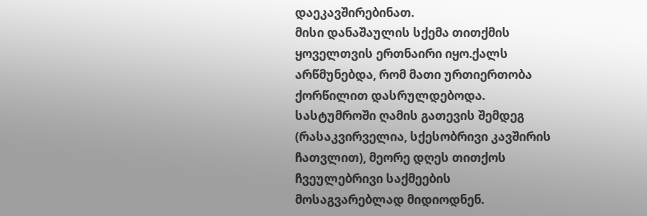დაეკავშირებინათ.
მისი დანაშაულის სქემა თითქმის ყოველთვის ერთნაირი იყო.ქალს არწმუნებდა, რომ მათი ურთიერთობა ქორწილით დასრულდებოდა. სასტუმროში ღამის გათევის შემდეგ (რასაკვირველია, სქესობრივი კავშირის ჩათვლით), მეორე დღეს თითქოს ჩვეულებრივი საქმეების მოსაგვარებლად მიდიოდნენ.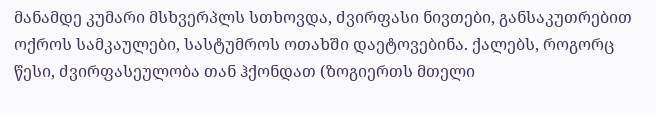მანამდე კუმარი მსხვერპლს სთხოვდა, ძვირფასი ნივთები, განსაკუთრებით ოქროს სამკაულები, სასტუმროს ოთახში დაეტოვებინა. ქალებს, როგორც წესი, ძვირფასეულობა თან ჰქონდათ (ზოგიერთს მთელი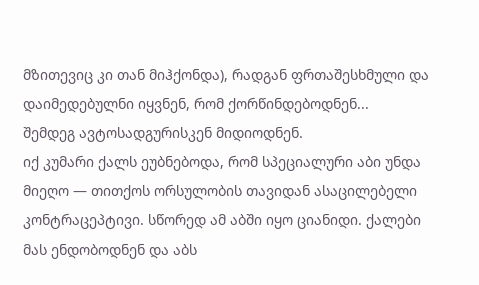მზითევიც კი თან მიჰქონდა), რადგან ფრთაშესხმული და დაიმედებულნი იყვნენ, რომ ქორწინდებოდნენ...
შემდეგ ავტოსადგურისკენ მიდიოდნენ.
იქ კუმარი ქალს ეუბნებოდა, რომ სპეციალური აბი უნდა მიეღო — თითქოს ორსულობის თავიდან ასაცილებელი კონტრაცეპტივი. სწორედ ამ აბში იყო ციანიდი. ქალები მას ენდობოდნენ და აბს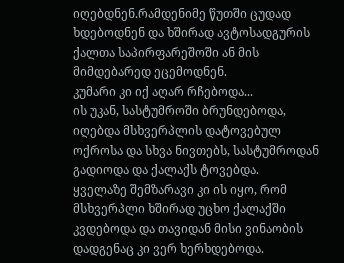იღებდნენ.რამდენიმე წუთში ცუდად ხდებოდნენ და ხშირად ავტოსადგურის ქალთა საპირფარეშოში ან მის მიმდებარედ ეცემოდნენ.
კუმარი კი იქ აღარ რჩებოდა...
ის უკან, სასტუმროში ბრუნდებოდა, იღებდა მსხვერპლის დატოვებულ ოქროსა და სხვა ნივთებს, სასტუმროდან გადიოდა და ქალაქს ტოვებდა.
ყველაზე შემზარავი კი ის იყო, რომ მსხვერპლი ხშირად უცხო ქალაქში კვდებოდა და თავიდან მისი ვინაობის დადგენაც კი ვერ ხერხდებოდა.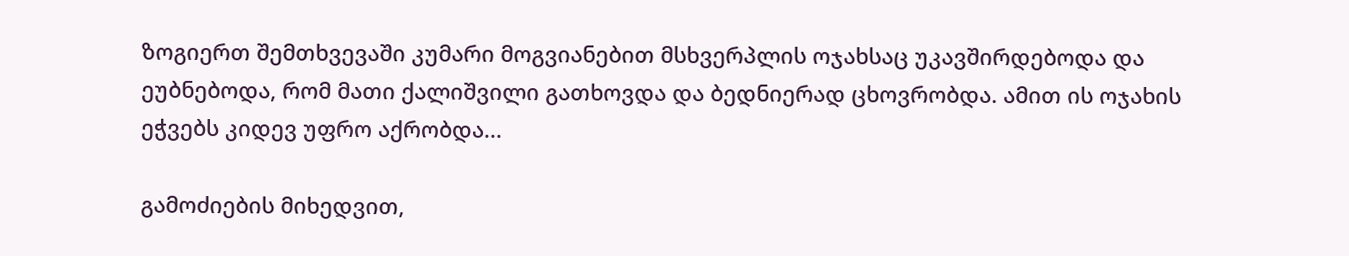ზოგიერთ შემთხვევაში კუმარი მოგვიანებით მსხვერპლის ოჯახსაც უკავშირდებოდა და ეუბნებოდა, რომ მათი ქალიშვილი გათხოვდა და ბედნიერად ცხოვრობდა. ამით ის ოჯახის ეჭვებს კიდევ უფრო აქრობდა...

გამოძიების მიხედვით,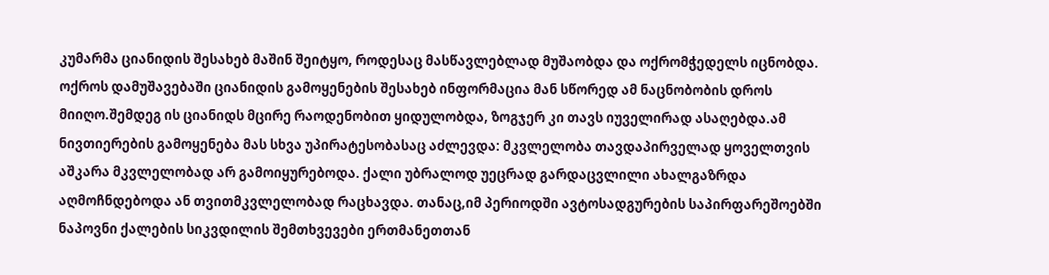კუმარმა ციანიდის შესახებ მაშინ შეიტყო, როდესაც მასწავლებლად მუშაობდა და ოქრომჭედელს იცნობდა. ოქროს დამუშავებაში ციანიდის გამოყენების შესახებ ინფორმაცია მან სწორედ ამ ნაცნობობის დროს მიიღო.შემდეგ ის ციანიდს მცირე რაოდენობით ყიდულობდა, ზოგჯერ კი თავს იუველირად ასაღებდა.ამ ნივთიერების გამოყენება მას სხვა უპირატესობასაც აძლევდა: მკვლელობა თავდაპირველად ყოველთვის აშკარა მკვლელობად არ გამოიყურებოდა. ქალი უბრალოდ უეცრად გარდაცვლილი ახალგაზრდა აღმოჩნდებოდა ან თვითმკვლელობად რაცხავდა. თანაც,იმ პერიოდში ავტოსადგურების საპირფარეშოებში ნაპოვნი ქალების სიკვდილის შემთხვევები ერთმანეთთან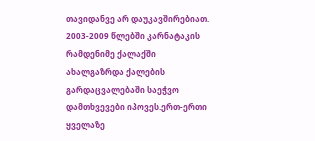თავიდანვე არ დაუკავშირებიათ.
2003-2009 წლებში კარნატაკის რამდენიმე ქალაქში ახალგაზრდა ქალების გარდაცვალებაში საეჭვო დამთხვევები იპოვეს.ერთ-ერთი ყველაზე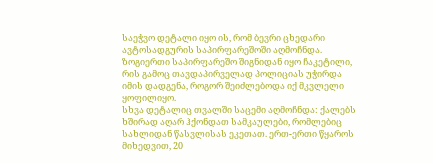საეჭვო დეტალი იყო ის, რომ ბევრი ცხედარი ავტოსადგურის საპირფარეშოში აღმოჩნდა. ზოგიერთი საპირფარეშო შიგნიდან იყო ჩაკეტილი, რის გამოც თავდაპირველად პოლიციას უჭირდა იმის დადგენა, როგორ შეიძლებოდა იქ მკვლელი ყოფილიყო.
სხვა დეტალიც თვალში საცემი აღმოჩნდა: ქალებს ხშირად აღარ ჰქონდათ სამკაულები, რომლებიც სახლიდან წასვლისას ეკეთათ. ერთ-ერთი წყაროს მიხედვით, 20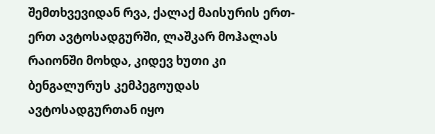შემთხვევიდან რვა, ქალაქ მაისურის ერთ-ერთ ავტოსადგურში, ლაშკარ მოჰალას რაიონში მოხდა, კიდევ ხუთი კი ბენგალურუს კემპეგოუდას ავტოსადგურთან იყო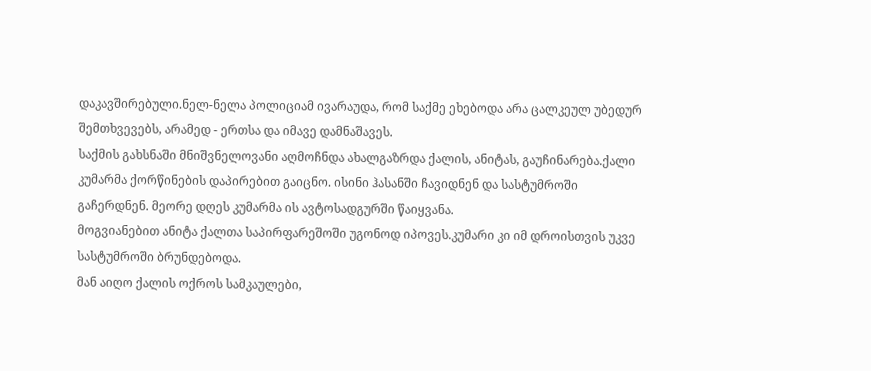დაკავშირებული.ნელ-ნელა პოლიციამ ივარაუდა, რომ საქმე ეხებოდა არა ცალკეულ უბედურ შემთხვევებს, არამედ - ერთსა და იმავე დამნაშავეს.
საქმის გახსნაში მნიშვნელოვანი აღმოჩნდა ახალგაზრდა ქალის, ანიტას, გაუჩინარება.ქალი კუმარმა ქორწინების დაპირებით გაიცნო. ისინი ჰასანში ჩავიდნენ და სასტუმროში გაჩერდნენ. მეორე დღეს კუმარმა ის ავტოსადგურში წაიყვანა.
მოგვიანებით ანიტა ქალთა საპირფარეშოში უგონოდ იპოვეს.კუმარი კი იმ დროისთვის უკვე სასტუმროში ბრუნდებოდა.
მან აიღო ქალის ოქროს სამკაულები,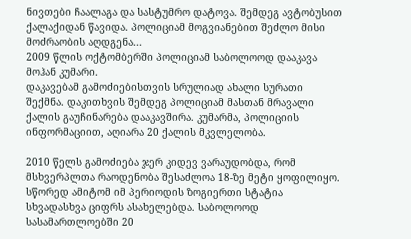ნივთები ჩაალაგა და სასტუმრო დატოვა. შემდეგ ავტობუსით ქალაქიდან წავიდა. პოლიციამ მოგვიანებით შეძლო მისი მოძრაობის აღდგენა...
2009 წლის ოქტომბერში პოლიციამ საბოლოოდ დააკავა მოჰან კუმარი.
დაკავებამ გამოძიებისთვის სრულიად ახალი სურათი შექმნა. დაკითხვის შემდეგ პოლიციამ მასთან მრავალი ქალის გაუჩინარება დააკავშირა. კუმარმა, პოლიციის ინფორმაციით, აღიარა 20 ქალის მკვლელობა.

2010 წელს გამოძიება ჯერ კიდევ ვარაუდობდა, რომ მსხვერპლთა რაოდენობა შესაძლოა 18-ზე მეტი ყოფილიყო. სწორედ ამიტომ იმ პერიოდის ზოგიერთი სტატია სხვადასხვა ციფრს ასახელებდა. საბოლოოდ სასამართლოებში 20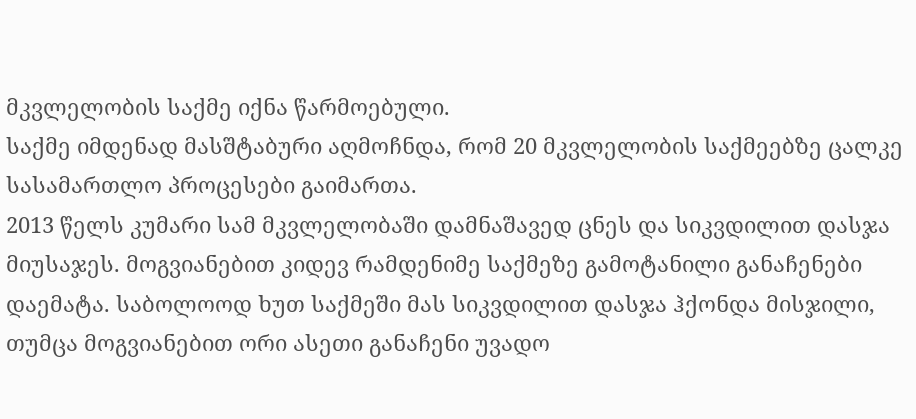მკვლელობის საქმე იქნა წარმოებული.
საქმე იმდენად მასშტაბური აღმოჩნდა, რომ 20 მკვლელობის საქმეებზე ცალკე სასამართლო პროცესები გაიმართა.
2013 წელს კუმარი სამ მკვლელობაში დამნაშავედ ცნეს და სიკვდილით დასჯა მიუსაჯეს. მოგვიანებით კიდევ რამდენიმე საქმეზე გამოტანილი განაჩენები დაემატა. საბოლოოდ ხუთ საქმეში მას სიკვდილით დასჯა ჰქონდა მისჯილი, თუმცა მოგვიანებით ორი ასეთი განაჩენი უვადო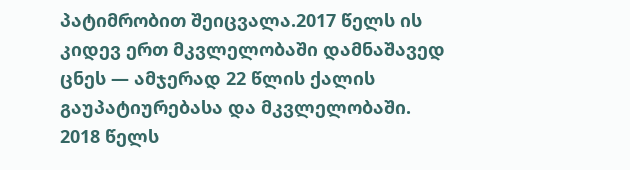პატიმრობით შეიცვალა.2017 წელს ის კიდევ ერთ მკვლელობაში დამნაშავედ ცნეს — ამჯერად 22 წლის ქალის გაუპატიურებასა და მკვლელობაში.
2018 წელს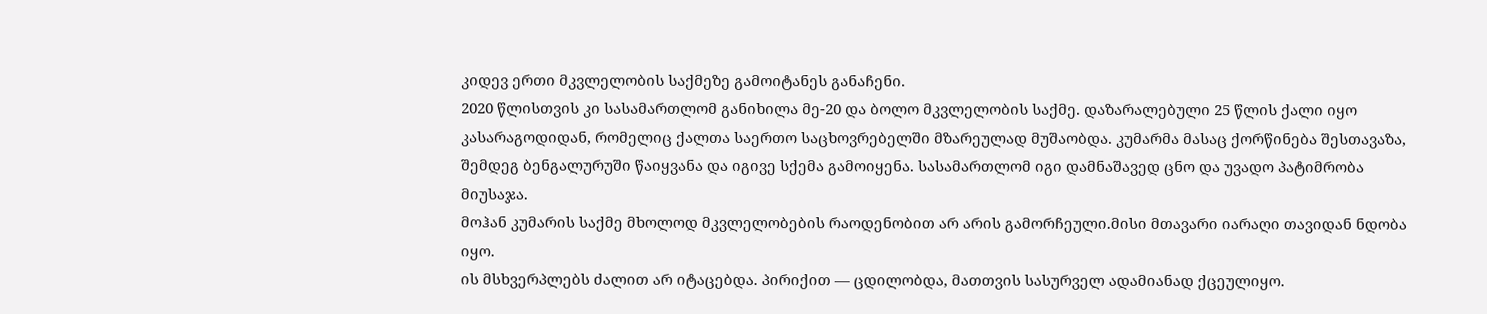კიდევ ერთი მკვლელობის საქმეზე გამოიტანეს განაჩენი.
2020 წლისთვის კი სასამართლომ განიხილა მე-20 და ბოლო მკვლელობის საქმე. დაზარალებული 25 წლის ქალი იყო კასარაგოდიდან, რომელიც ქალთა საერთო საცხოვრებელში მზარეულად მუშაობდა. კუმარმა მასაც ქორწინება შესთავაზა, შემდეგ ბენგალურუში წაიყვანა და იგივე სქემა გამოიყენა. სასამართლომ იგი დამნაშავედ ცნო და უვადო პატიმრობა მიუსაჯა.
მოჰან კუმარის საქმე მხოლოდ მკვლელობების რაოდენობით არ არის გამორჩეული.მისი მთავარი იარაღი თავიდან ნდობა იყო.
ის მსხვერპლებს ძალით არ იტაცებდა. პირიქით — ცდილობდა, მათთვის სასურველ ადამიანად ქცეულიყო.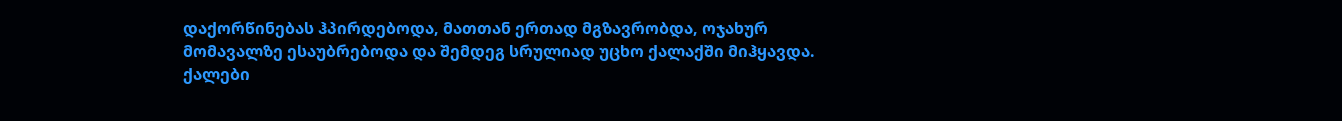დაქორწინებას ჰპირდებოდა, მათთან ერთად მგზავრობდა, ოჯახურ მომავალზე ესაუბრებოდა და შემდეგ სრულიად უცხო ქალაქში მიჰყავდა.
ქალები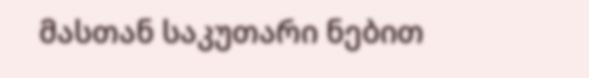მასთან საკუთარი ნებით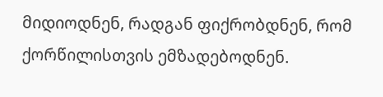მიდიოდნენ, რადგან ფიქრობდნენ, რომ ქორწილისთვის ემზადებოდნენ.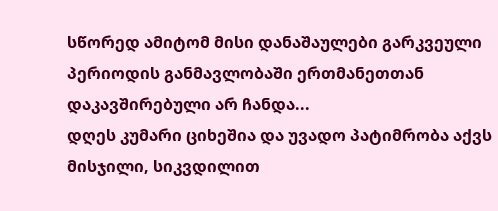სწორედ ამიტომ მისი დანაშაულები გარკვეული პერიოდის განმავლობაში ერთმანეთთან დაკავშირებული არ ჩანდა...
დღეს კუმარი ციხეშია და უვადო პატიმრობა აქვს მისჯილი, სიკვდილით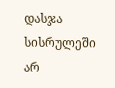დასჯა სისრულეში არ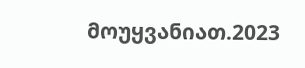მოუყვანიათ.2023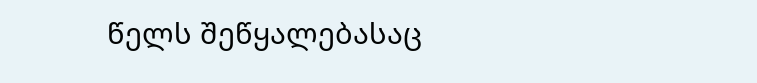წელს შეწყალებასაც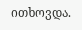ითხოვდა.